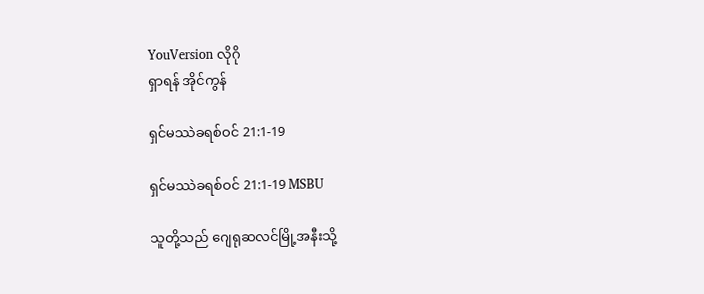YouVersion လိုဂို
ရှာရန် အိုင်ကွန်

ရှင်မဿဲခရစ်ဝင် 21:1-19

ရှင်မဿဲခရစ်ဝင် 21:1-19 MSBU

သူတို့သည် ဂျေရုဆလင်မြို့အနီးသို့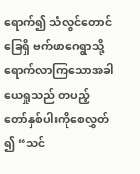ရောက်၍ သံလွင်တောင်ခြေရှိ ဗက်ဖာဂေရွာသို့ ရောက်လာကြသောအခါ ယေရှုသည် တပည့်တော်နှစ်ပါးကိုစေလွှတ်၍ “သင်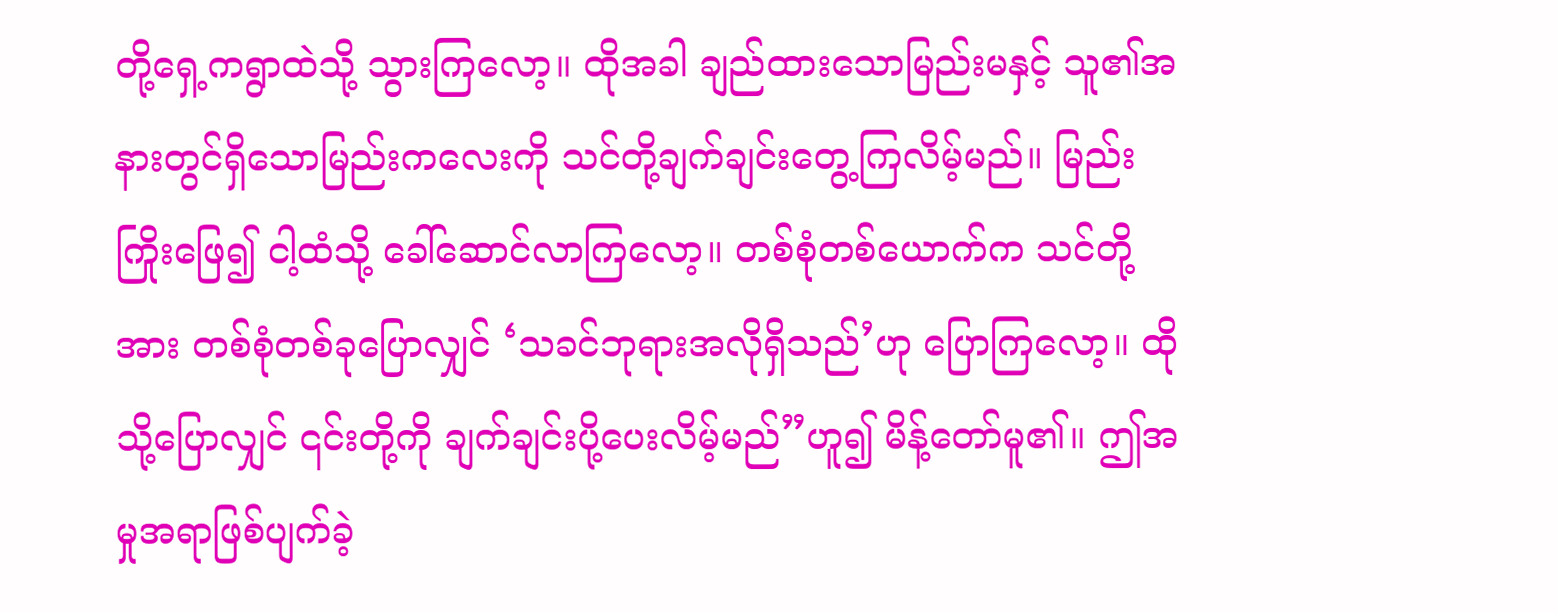တို့ရှေ့ကရွာထဲသို့ သွားကြလော့။ ထိုအခါ ချည်ထားသောမြည်းမနှင့် သူ၏အနားတွင်ရှိသောမြည်းကလေးကို သင်တို့ချက်ချင်းတွေ့ကြလိမ့်မည်။ မြည်းကြိုးဖြေ၍ ငါ့ထံသို့ ခေါ်ဆောင်လာကြလော့။ တစ်စုံတစ်ယောက်က သင်တို့အား တစ်စုံတစ်ခုပြောလျှင် ‘သခင်ဘုရားအလိုရှိသည်’ဟု ပြောကြလော့။ ထိုသို့ပြောလျှင် ၎င်းတို့ကို ချက်ချင်းပို့ပေးလိမ့်မည်”ဟူ၍ မိန့်တော်မူ၏။ ဤအမှုအရာဖြစ်ပျက်ခဲ့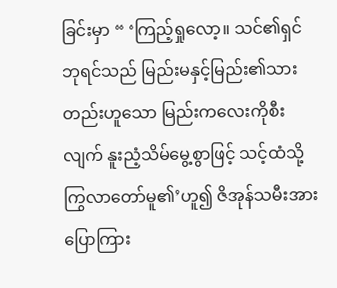ခြင်းမှာ “ ‘ကြည့်ရှုလော့။ သင်၏ရှင်ဘုရင်သည် မြည်းမနှင့်မြည်း၏သားတည်းဟူသော မြည်းကလေးကိုစီးလျက် နူးညံ့သိမ်မွေ့စွာဖြင့် သင့်ထံသို့ကြွလာတော်မူ၏’ဟူ၍ ဇိအုန်သမီးအား ပြောကြား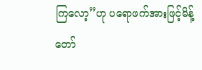ကြလော့”ဟု ပရောဖက်အားဖြင့်မိန့်တော်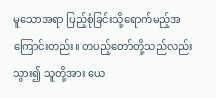မူသောအရာ ပြည့်စုံခြင်းသို့ရောက်မည့်အကြောင်းတည်း။ တပည့်တော်တို့သည်လည်း သွား၍ သူတို့အား ယေ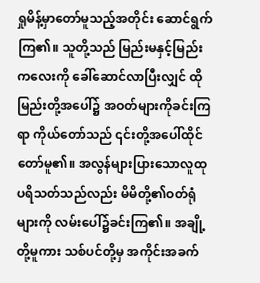ရှုမိန့်မှာတော်မူသည့်အတိုင်း ဆောင်ရွက်ကြ၏။ သူတို့သည် မြည်းမနှင့်မြည်းကလေးကို ခေါ်ဆောင်လာပြီးလျှင် ထိုမြည်းတို့အပေါ်၌ အဝတ်များကိုခင်းကြရာ ကိုယ်တော်သည် ၎င်းတို့အပေါ်ထိုင်တော်မူ၏။ အလွန်များပြားသောလူထုပရိသတ်သည်လည်း မိမိတို့၏ဝတ်ရုံများကို လမ်းပေါ်၌ခင်းကြ၏။ အချို့တို့မူကား သစ်ပင်တို့မှ အကိုင်းအခက်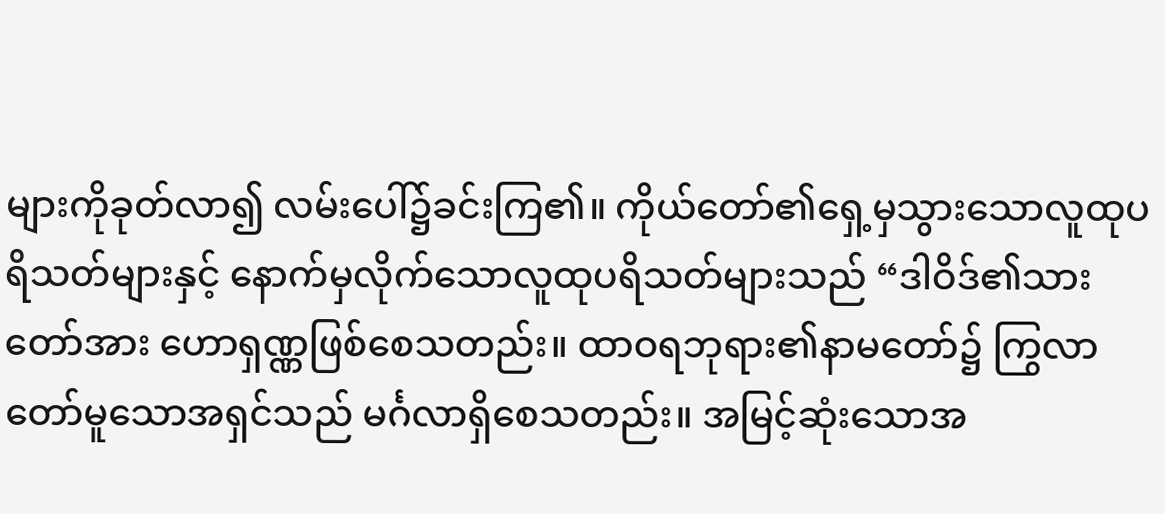များကိုခုတ်လာ၍ လမ်းပေါ်၌ခင်းကြ၏။ ကိုယ်တော်၏ရှေ့မှသွားသောလူထုပရိသတ်များနှင့် နောက်မှလိုက်သောလူထုပရိသတ်များသည် “ဒါဝိဒ်၏သားတော်အား ဟောရှဏ္ဏဖြစ်စေသတည်း။ ထာဝရဘုရား၏နာမတော်၌ ကြွလာတော်မူသောအရှင်သည် မင်္ဂလာရှိစေသတည်း။ အမြင့်ဆုံးသောအ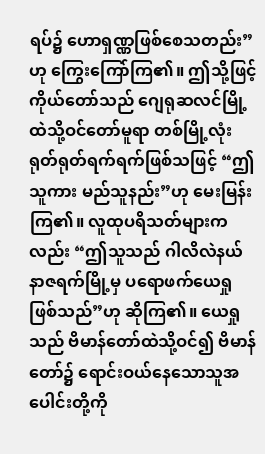ရပ်၌ ဟောရှဏ္ဏဖြစ်စေသတည်း”ဟု ကြွေးကြော်ကြ၏။ ဤသို့ဖြင့် ကိုယ်တော်သည် ဂျေရုဆလင်မြို့ထဲသို့ဝင်တော်မူရာ တစ်မြို့လုံးရုတ်ရုတ်ရက်ရက်ဖြစ်သဖြင့် “ဤသူကား မည်သူနည်း”ဟု မေးမြန်းကြ၏။ လူထုပရိသတ်များကလည်း “ဤသူသည် ဂါလိလဲနယ် နာဇရက်မြို့မှ ပရောဖက်ယေရှုဖြစ်သည်”ဟု ဆိုကြ၏။ ယေရှုသည် ဗိမာန်တော်ထဲသို့ဝင်၍ ဗိမာန်တော်၌ ရောင်းဝယ်နေသောသူအပေါင်းတို့ကို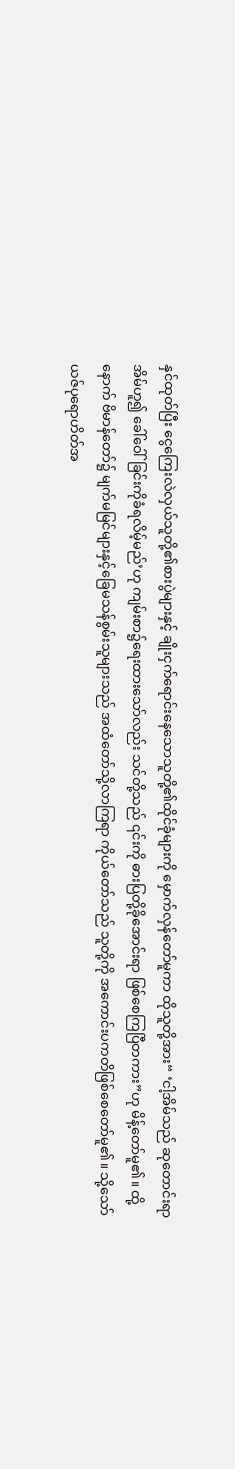နှင်ထုတ်ပြီး ငွေကြေးလဲလှယ်သူတို့၏စားပွဲများနှင့် ချိုးငှက်ရောင်းနေသောသူတို့၏ထိုင်ခုံများကို မှောက်လှန်တော်မူကာ ထိုသူတို့အား“ ‘ငါ့အိမ်သည် ဆုတောင်းရာအိမ်ဟူ၍ ခေါ်ဝေါ်ခြင်းကိုခံရလိမ့်မည်’ဟု ကျမ်းစာ၌ရေးထားသော်လည်း သင်တို့သည် ၎င်းကို ဓားပြတို့ခိုအောင်းရာ ဖြစ်စေကြပြီတကား”ဟု မိန့်တော်မူ၏။ ထို့နောက် ဗိမာန်တော်၌ မျက်မမြင်များနှင့်ခြေမသန်စွမ်းသူများသည် အထံတော်သို့လာကြရာ ကိုယ်တော်သည် သူတို့ကို အကောင်းပကတိဖြစ်စေတော်မူ၏။ သို့သော် ယဇ်ပုရောဟိတ်အ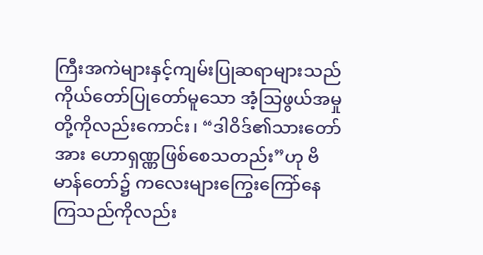ကြီးအကဲများနှင့်ကျမ်းပြုဆရာများသည် ကိုယ်တော်ပြုတော်မူသော အံ့သြဖွယ်အမှုတို့ကိုလည်းကောင်း၊ “ဒါဝိဒ်၏သားတော်အား ဟောရှဏ္ဏဖြစ်စေသတည်း”ဟု ဗိမာန်တော်၌ ကလေးများကြွေးကြော်နေကြသည်ကိုလည်း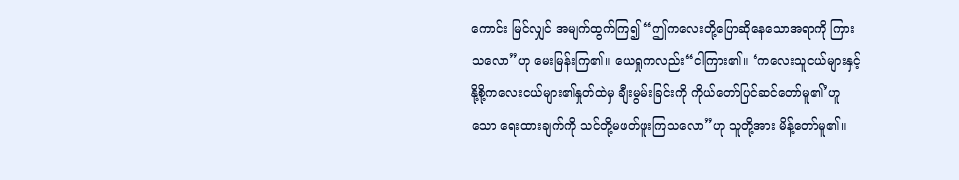ကောင်း မြင်လျှင် အမျက်ထွက်ကြ၍ “ဤကလေးတို့ပြောဆိုနေသောအရာကို ကြားသလော”ဟု မေးမြန်းကြ၏။ ယေရှုကလည်း“ငါကြား၏။ ‘ကလေးသူငယ်များနှင့် နို့စို့ကလေးငယ်များ၏နှုတ်ထဲမှ ချီးမွမ်းခြင်းကို ကိုယ်တော်ပြင်ဆင်တော်မူ၏’ဟူသော ရေးထားချက်ကို သင်တို့မဖတ်ဖူးကြသလော”ဟု သူတို့အား မိန့်တော်မူ၏။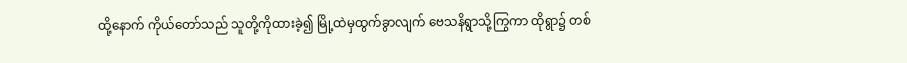ထို့နောက် ကိုယ်တော်သည် သူတို့ကိုထားခဲ့၍ မြို့ထဲမှထွက်ခွာလျက် ဗေသနိရွာသို့ကြွကာ ထိုရွာ၌ တစ်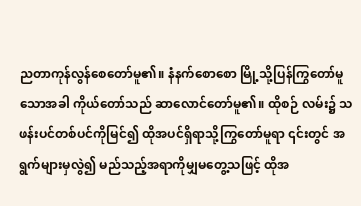ညတာကုန်လွန်စေတော်မူ၏။ နံနက်စောစော မြို့သို့ပြန်ကြွတော်မူသောအခါ ကိုယ်တော်သည် ဆာလောင်တော်မူ၏။ ထိုစဉ် လမ်း၌ သဖန်းပင်တစ်ပင်ကိုမြင်၍ ထိုအပင်ရှိရာသို့ကြွတော်မူရာ ၎င်းတွင် အရွက်များမှလွဲ၍ မည်သည့်အရာကိုမျှမတွေ့သဖြင့် ထိုအ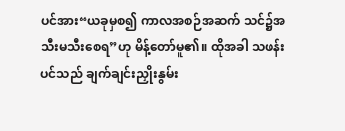ပင်အား“ယခုမှစ၍ ကာလအစဉ်အဆက် သင်၌အသီးမသီးစေရ”ဟု မိန့်တော်မူ၏။ ထိုအခါ သဖန်းပင်သည် ချက်ချင်းညှိုးနွမ်း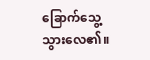ခြောက်သွေ့သွားလေ၏။